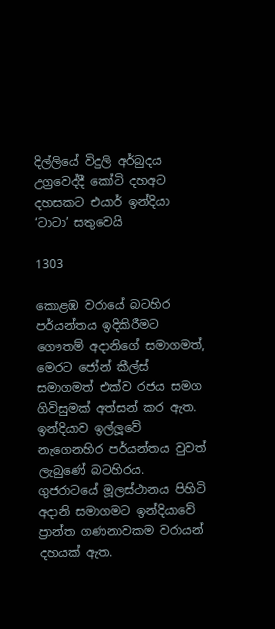දිල්ලියේ විදුලි අර්බුදය උග්‍රවෙද්දී කෝටි දහඅට දහසකට එයාර් ඉන්දියා ‘ටාටා’ සතුවෙයි

1303

කොළඹ වරායේ බටහිර පර්යන්තය ඉදිකිරීමට ගෞතම් අදානිගේ සමාගමත්, මෙරට ජෝන් කීල්ස් සමාගමත් එක්ව රජය සමග ගිවිසුමක් අත්සන් කර ඇත. ඉන්දියාව ඉල්ලූවේ නැගෙනහිර පර්යන්තය වුවත් ලැබුණේ බටහිරය. ගුජරාටයේ මූලස්ථානය පිහිටි අදානි සමාගමට ඉන්දියාවේ ප්‍රාන්ත ගණනාවකම වරායන් දහයක් ඇත.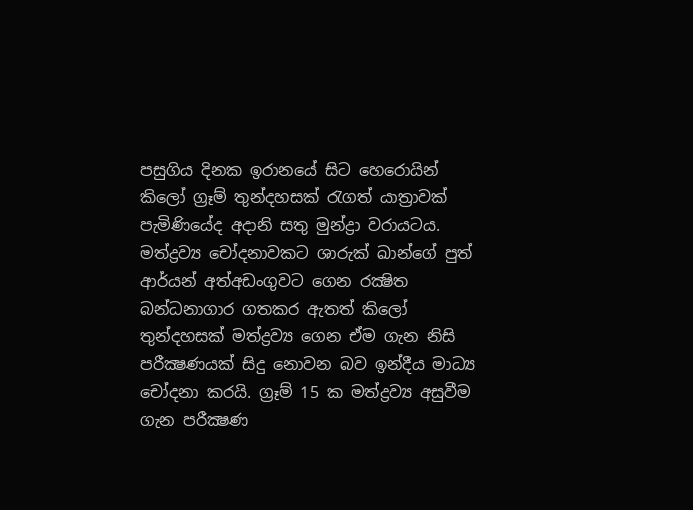පසුගිය දිනක ඉරානයේ සිට හෙරොයින් කිලෝ ග්‍රෑම් තුන්දහසක් රැගත් යාත්‍රාවක් පැමිණියේද අදානි සතු මුන්ද්‍රා වරායටය. මත්ද්‍රව්‍ය චෝදනාවකට ශාරුක් ඛාන්ගේ පුත් ආර්යන් අත්අඩංගුවට ගෙන රක්‍ෂිත බන්ධනාගාර ගතකර ඇතත් කිලෝ තුන්දහසක් මත්ද්‍රව්‍ය ගෙන ඒම ගැන නිසි පරීක්‍ෂණයක් සිදු නොවන බව ඉන්දීය මාධ්‍ය චෝදනා කරයි. ග්‍රෑම් 15 ක මත්ද්‍රව්‍ය අසුවීම ගැන පරීක්‍ෂණ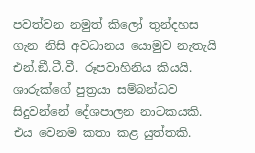පවත්වන නමුත් කිලෝ තුන්දහස ගැන නිසි අවධානය යොමුව නැතැයි එන්.ඞී.ටී.වී. රූපවාහිනිය කියයි. ශාරුක්ගේ පුත්‍රයා සම්බන්ධව සිදුවන්නේ දේශපාලන නාටකයකි. එය වෙනම කතා කළ යුත්තකි.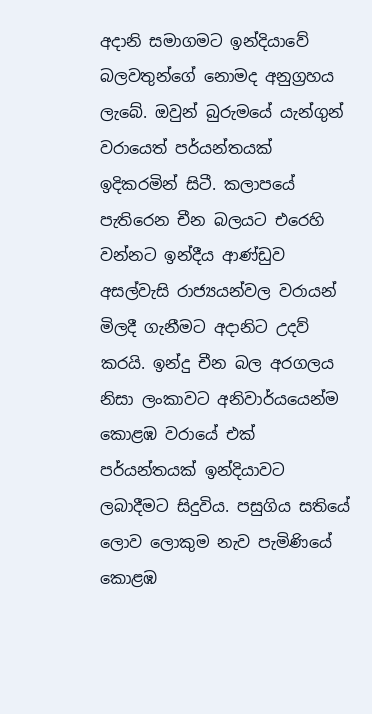අදානි සමාගමට ඉන්දියාවේ බලවතුන්ගේ නොමද අනුග්‍රහය ලැබේ. ඔවුන් බුරුමයේ යැන්ගුන් වරායෙත් පර්යන්තයක් ඉදිකරමින් සිටී. කලාපයේ පැතිරෙන චීන බලයට එරෙහි වන්නට ඉන්දීය ආණ්ඩුව අසල්වැසි රාජ්‍යයන්වල වරායන් මිලදී ගැනීමට අදානිට උදව් කරයි. ඉන්දු චීන බල අරගලය නිසා ලංකාවට අනිවාර්යයෙන්ම කොළඹ වරායේ එක් පර්යන්තයක් ඉන්දියාවට ලබාදීමට සිදුවිය. පසුගිය සතියේ ලොව ලොකුම නැව පැමිණියේ කොළඹ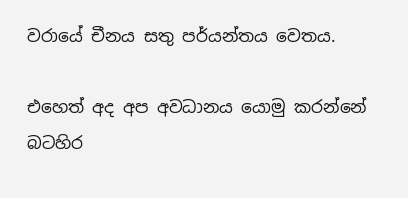වරායේ චීනය සතු පර්යන්තය වෙතය.

එහෙත් අද අප අවධානය යොමු කරන්නේ බටහිර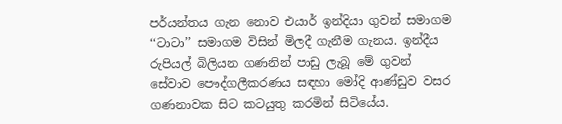පර්යන්තය ගැන නොව එයාර් ඉන්දියා ගුවන් සමාගම ‘‘ටාටා’’ සමාගම විසින් මිලදී ගැනීම ගැනය. ඉන්දීය රුපියල් බිලියන ගණනින් පාඩු ලැබූ මේ ගුවන් සේවාව පෞද්ගලීකරණය සඳහා මෝදි ආණ්ඩුව වසර ගණනාවක සිට කටයුතු කරමින් සිටියේය.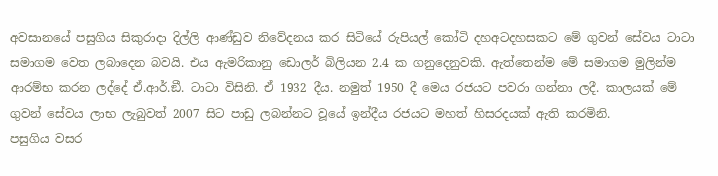අවසානයේ පසුගිය සිකුරාදා දිල්ලි ආණ්ඩුව නිවේදනය කර සිටියේ රුපියල් කෝටි දහඅටදහසකට මේ ගුවන් සේවය ටාටා සමාගම වෙත ලබාදෙන බවයි. එය ඇමරිකානු ඩොලර් බිලියන 2.4 ක ගනුදෙනුවකි. ඇත්තෙන්ම මේ සමාගම මුලින්ම ආරම්භ කරන ලද්දේ ඒ.ආර්.ඞී. ටාටා විසිනි. ඒ 1932 දීය. නමුත් 1950 දී මෙය රජයට පවරා ගන්නා ලදී. කාලයක් මේ ගුවන් සේවය ලාභ ලැබුවත් 2007 සිට පාඩු ලබන්නට වූයේ ඉන්දීය රජයට මහත් හිසරදයක් ඇති කරමිනි.
පසුගිය වසර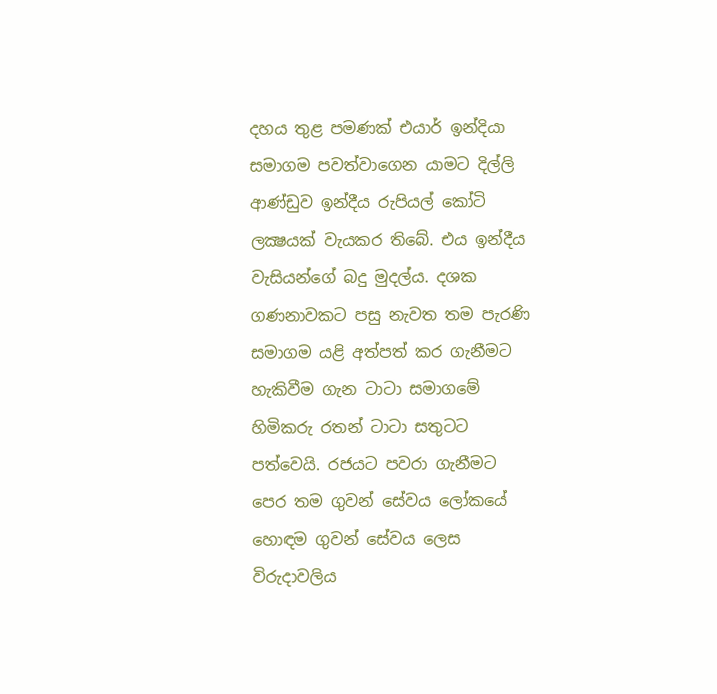දහය තුළ පමණක් එයාර් ඉන්දියා සමාගම පවත්වාගෙන යාමට දිල්ලි ආණ්ඩුව ඉන්දීය රුපියල් කෝටි ලක්‍ෂයක් වැයකර තිබේ. එය ඉන්දීය වැසියන්ගේ බදු මුදල්ය. දශක ගණනාවකට පසු නැවත තම පැරණි සමාගම යළි අත්පත් කර ගැනීමට හැකිවීම ගැන ටාටා සමාගමේ හිමිකරු රතන් ටාටා සතුටට පත්වෙයි. රජයට පවරා ගැනීමට පෙර තම ගුවන් සේවය ලෝකයේ හොඳම ගුවන් සේවය ලෙස විරුදාවලිය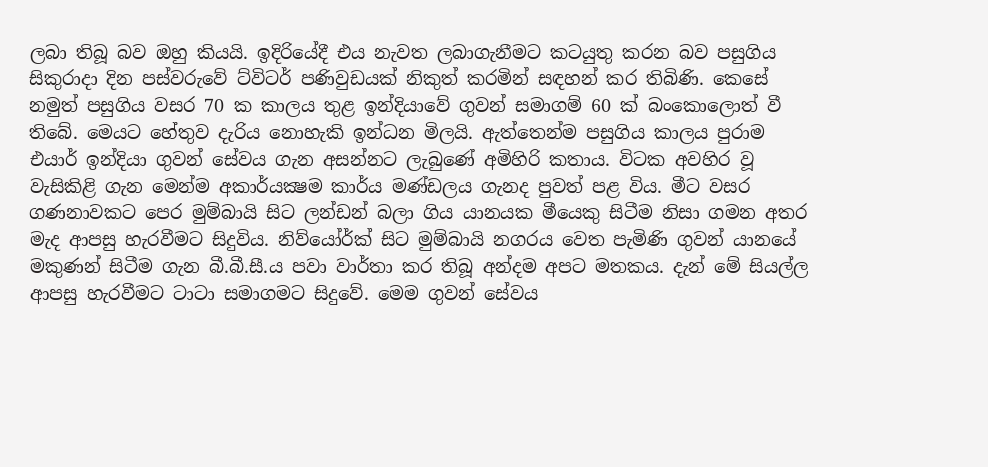ලබා තිබූ බව ඔහු කියයි. ඉදිරියේදී එය නැවත ලබාගැනීමට කටයුතු කරන බව පසුගිය සිකුරාදා දින පස්වරුවේ ට්විටර් පණිවුඩයක් නිකුත් කරමින් සඳහන් කර තිබිණි. කෙසේ නමුත් පසුගිය වසර 70 ක කාලය තුළ ඉන්දියාවේ ගුවන් සමාගම් 60 ක් බංකොලොත් වී තිබේ. මෙයට හේතුව දැරිය නොහැකි ඉන්ධන මිලයි. ඇත්තෙන්ම පසුගිය කාලය පුරාම එයාර් ඉන්දියා ගුවන් සේවය ගැන අසන්නට ලැබුණේ අමිහිරි කතාය. විටක අවහිර වූ වැසිකිළි ගැන මෙන්ම අකාර්යක්‍ෂම කාර්ය මණ්ඩලය ගැනද පුවත් පළ විය. මීට වසර ගණනාවකට පෙර මුම්බායි සිට ලන්ඩන් බලා ගිය යානයක මීයෙකු සිටීම නිසා ගමන අතර මැද ආපසු හැරවීමට සිදුවිය. නිව්යෝර්ක් සිට මුම්බායි නගරය වෙත පැමිණි ගුවන් යානයේ මකුණන් සිටීම ගැන බී.බී.සී.ය පවා වාර්තා කර තිබූ අන්දම අපට මතකය. දැන් මේ සියල්ල ආපසු හැරවීමට ටාටා සමාගමට සිදුවේ. මෙම ගුවන් සේවය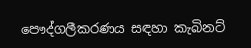පෞද්ගලීකරණය සඳහා කැබිනට්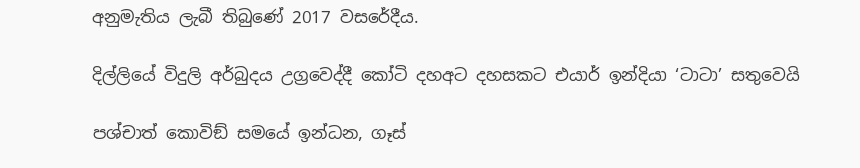අනුමැතිය ලැබී තිබුණේ 2017 වසරේදීය.

දිල්ලියේ විදුලි අර්බුදය උග්‍රවෙද්දී කෝටි දහඅට දහසකට එයාර් ඉන්දියා ‘ටාටා’ සතුවෙයි

පශ්චාත් කොවිඞ් සමයේ ඉන්ධන, ගෑස්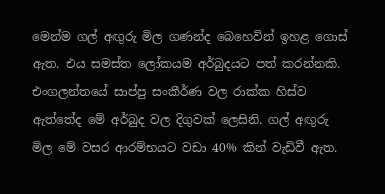මෙන්ම ගල් අඟුරු මිල ගණන්ද බෙහෙවින් ඉහළ ගොස් ඇත. එය සමස්ත ලෝකයම අර්බුදයට පත් කරන්නකි. එංගලන්තයේ සාප්පු සංකීර්ණ වල රාක්ක හිස්ව ඇත්තේද මේ අර්බුද වල දිගුවක් ලෙසිනි. ගල් අඟුරු මිල මේ වසර ආරම්භයට වඩා 40% කින් වැඩිවී ඇත.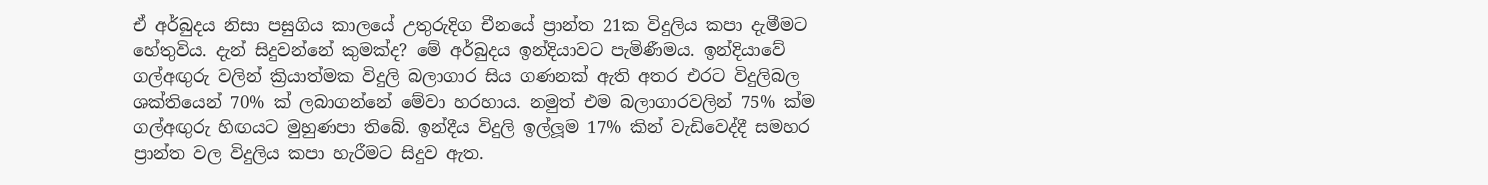ඒ අර්බුදය නිසා පසුගිය කාලයේ උතුරුදිග චීනයේ ප්‍රාන්ත 21ක විදුලිය කපා දැමීමට හේතුවිය. දැන් සිදුවන්නේ කුමක්ද? මේ අර්බුදය ඉන්දියාවට පැමිණීමය. ඉන්දියාවේ ගල්අඟුරු වලින් ක්‍රියාත්මක විදුලි බලාගාර සිය ගණනක් ඇති අතර එරට විදුලිබල ශක්තියෙන් 70% ක් ලබාගන්නේ මේවා හරහාය. නමුත් එම බලාගාරවලින් 75% ක්ම ගල්අඟුරු හිඟයට මුහුණපා තිබේ. ඉන්දීය විදුලි ඉල්ලූම 17% කින් වැඩිවෙද්දී සමහර ප්‍රාන්ත වල විදුලිය කපා හැරීමට සිදුව ඇත.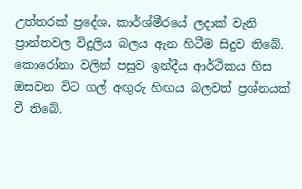උත්තරක් ප්‍රදේශ, කාර්ශ්මීරයේ ලදාක් වැනි ප්‍රාන්තවල විදුලිය බලය ඇන හිටීම සිදුව තිබේ. කොරෝනා වලින් පසුව ඉන්දීය ආර්ථිකය හිස ඔසවන විට ගල් අඟුරු හිඟය බලවත් ප්‍රශ්නයක් වී තිබේ.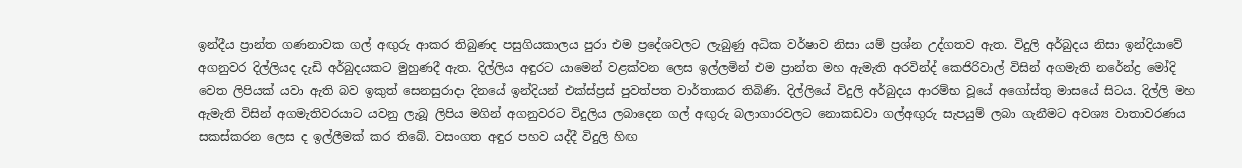ඉන්දීය ප්‍රාන්ත ගණනාවක ගල් අඟුරු ආකර තිබුණද පසුගියකාලය පුරා එම ප්‍රදේශවලට ලැබුණු අධික වර්ෂාව නිසා යම් ප්‍රශ්න උද්ගතව ඇත. විදුලි අර්බුදය නිසා ඉන්දියාවේ අගනුවර දිල්ලියද දැඩි අර්බුදයකට මුහුණදී ඇත. දිල්ලිය අඳුරට යාමෙන් වළක්වන ලෙස ඉල්ලමින් එම ප්‍රාන්ත මහ ඇමැති අරවින්ද් කෙජිරිවාල් විසින් අගමැති නරේන්ද්‍ර මෝදි වෙත ලිපියක් යවා ඇති බව ඉකුත් සෙනසුරාදා දිනයේ ඉන්දියන් එක්ස්ප්‍රස් පුවත්පත වාර්තාකර තිබිණි. දිල්ලියේ විදුලි අර්බුදය ආරම්භ වූයේ අගෝස්තු මාසයේ සිටය. දිල්ලි මහ ඇමැති විසින් අගමැතිවරයාට යවනු ලැබූ ලිපිය මගින් අගනුවරට විදුලිය ලබාදෙන ගල් අඟුරු බලාගාරවලට නොකඩවා ගල්අඟුරු සැපයුම් ලබා ගැනීමට අවශ්‍ය වාතාවරණය සකස්කරන ලෙස ද ඉල්ලීමක් කර තිබේ. වසංගත අඳුර පහව යද්දී විදුලි හිඟ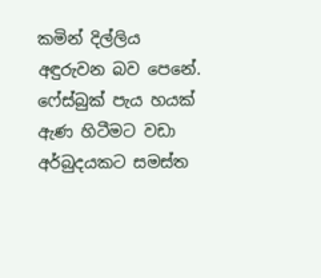කමින් දිල්ලිය අඳුරුවන බව පෙනේ. ෆේස්බුක් පැය හයක් ඇණ හිටීමට වඩා අර්බුදයකට සමස්ත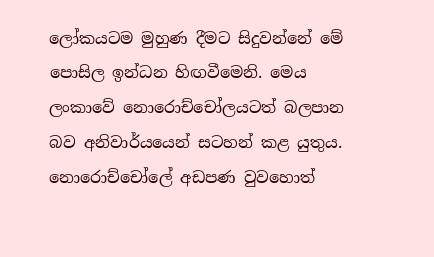ලෝකයටම මුහුණ දීමට සිදුවන්නේ මේ පොසිල ඉන්ධන හිඟවීමෙනි. මෙය ලංකාවේ නොරොච්චෝලයටත් බලපාන බව අනිවාර්යයෙන් සටහන් කළ යුතුය. නොරොච්චෝලේ අඩපණ වුවහොත්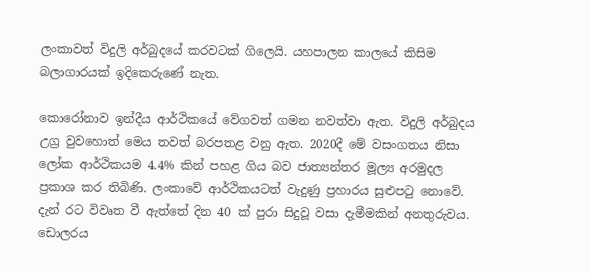ලංකාවත් විදුලි අර්බුදයේ කරවටක් ගිලෙයි. යහපාලන කාලයේ කිසිම බලාගාරයක් ඉදිකෙරුණේ නැත.

කොරෝනාව ඉන්දීය ආර්ථිකයේ වේගවත් ගමන නවත්වා ඇත. විදුලි අර්බුදය උග්‍ර වුවහොත් මෙය තවත් බරපතළ වනු ඇත. 2020දී මේ වසංගතය නිසා ලෝක ආර්ථිකයම 4.4% කින් පහළ ගිය බව ජාත්‍යන්තර මූල්‍ය අරමුදල ප්‍රකාශ කර තිබිණි. ලංකාවේ ආර්ථිකයටත් වැදුණු ප්‍රහාරය සුළුපටු නොවේ. දැන් රට විවෘත වී ඇත්තේ දින 40 ක් පුරා සිදුවූ වසා දැමීමකින් අනතුරුවය. ඩොලරය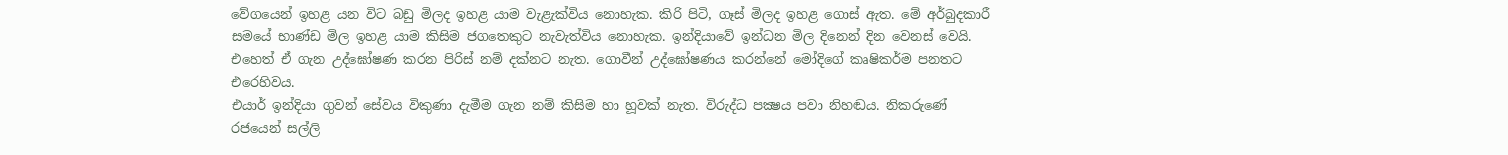වේගයෙන් ඉහළ යන විට බඩු මිලද ඉහළ යාම වැළැක්විය නොහැක. කිරි පිටි, ගෑස් මිලද ඉහළ ගොස් ඇත. මේ අර්බුදකාරී සමයේ භාණ්ඩ මිල ඉහළ යාම කිසිම ජගතෙකුට නැවැත්විය නොහැක. ඉන්දියාවේ ඉන්ධන මිල දිනෙන් දින වෙනස් වෙයි. එහෙත් ඒ ගැන උද්ඝෝෂණ කරන පිරිස් නම් දක්නට නැත. ගොවීන් උද්ඝෝෂණය කරන්නේ මෝදිගේ කෘෂිකර්ම පනතට එරෙහිවය.
එයාර් ඉන්දියා ගුවන් සේවය විකුණා දැමීම ගැන නම් කිසිම හා හූවක් නැත. විරුද්ධ පක්‍ෂය පවා නිහඬය. නිකරුණේ රජයෙන් සල්ලි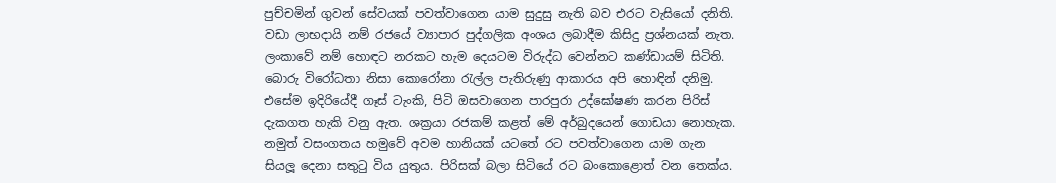පුච්චමින් ගුවන් සේවයක් පවත්වාගෙන යාම සුදුසු නැති බව එරට වැසියෝ දනිති. වඩා ලාභදායි නම් රජයේ ව්‍යාපාර පුද්ගලික අංශය ලබාදීම කිසිදු ප්‍රශ්නයක් නැත. ලංකාවේ නම් හොඳට නරකට හැම දෙයටම විරුද්ධ වෙන්නට කණ්ඩායම් සිටිති. බොරු විරෝධතා නිසා කොරෝනා රැල්ල පැතිරුණු ආකාරය අපි හොඳින් දනිමු. එසේම ඉදිරියේදී ගෑස් ටැංකි, පිටි ඔසවාගෙන පාරපුරා උද්ඝෝෂණ කරන පිරිස් දැකගත හැකි වනු ඇත. ශක්‍රයා රජකම් කළත් මේ අර්බුදයෙන් ගොඩයා නොහැක. නමුත් වසංගතය හමුවේ අවම හානියක් යටතේ රට පවත්වාගෙන යාම ගැන සියලූ දෙනා සතුටු විය යුතුය. පිරිසක් බලා සිටියේ රට බංකොළොත් වන තෙක්ය.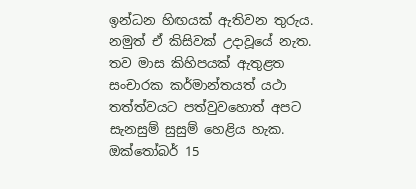ඉන්ධන හිඟයක් ඇතිවන තුරුය. නමුත් ඒ කිසිවක් උදාවූයේ නැත. තව මාස කිහිපයක් ඇතුළත සංචාරක කර්මාන්තයත් යථා තත්ත්වයට පත්වුවහොත් අපට සැනසුම් සුසුම් හෙළිය හැක. ඔක්තෝබර් 15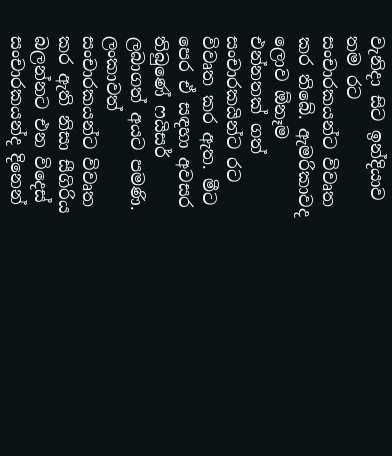වැනිදා සිට ඉන්දියාව තම රට සංචාරකයන්ට විවෘත කර තිබේ. ඇමරිකාවද ලොව ඕනෑම එන්නතක් ගත් සංචාරකයින්ට රට විවෘත කර ඇත. මීට පෙර ඒ සඳහා අවසර තිබුණේ ෆයිසර් ලබාගත් අයට පමණි. ලංකාවත් සංචාරකයන්ට විවෘත කර ඇති නිසා සීගිරිය බලන්නට එන විදෙස් සංචාරකයන්ද දිනෙන්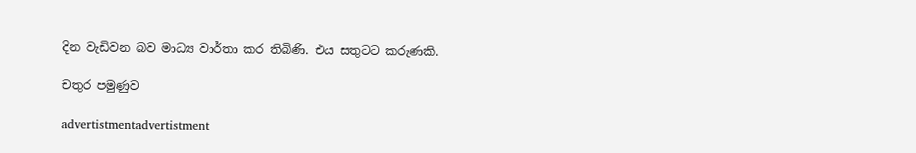දින වැඩිවන බව මාධ්‍ය වාර්තා කර තිබිණි. එය සතුටට කරුණකි.

චතුර පමුණුව

advertistmentadvertistment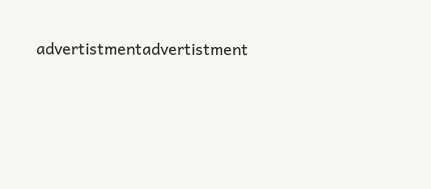advertistmentadvertistment